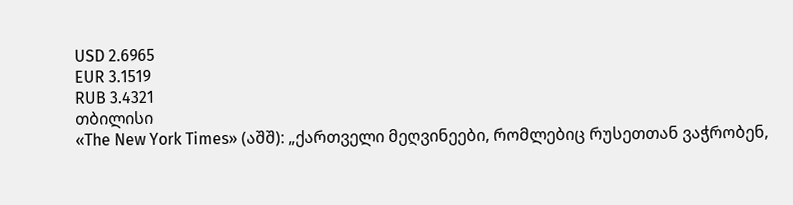USD 2.6965
EUR 3.1519
RUB 3.4321
თბილისი
«The New York Times» (აშშ): „ქართველი მეღვინეები, რომლებიც რუსეთთან ვაჭრობენ,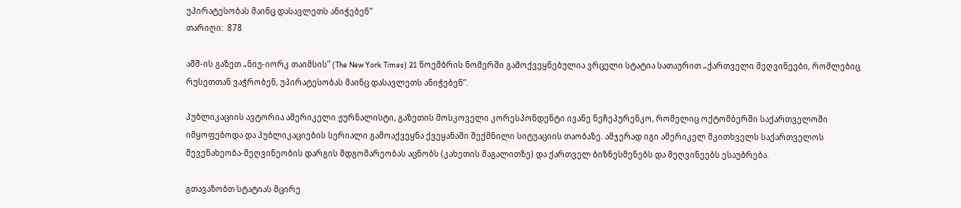უპირატესობას მაინც დასავლეთს ანიჭებენ“
თარიღი:  878

აშშ-ის გაზეთ „ნიუ-იორკ თაიმსის“ (The New York Times) 21 ნოემბრის ნომერში გამოქვეყნებულია ვრცელი სტატია სათაურით „ქართველი მეღვინეები, რომლებიც რუსეთთან ვაჭრობენ, უპირატესობას მაინც დასავლეთს ანიჭებენ“.

პუბლიკაციის ავტორია ამერიკელი ჟურნალისტი, გაზეთის მოსკოველი კორესპონდენტი ივანე ნეჩეპურენკო, რომელიც ოქტომბერში საქართველოში იმყოფებოდა და პუბლიკაციების სერიალი გამოაქვეყნა ქვეყანაში შექმნილი სიტუაციის თაობაზე. ამჯერად იგი ამერიკელ მკითხველს საქართველოს მევენახეობა-მეღვინეობის დარგის მდგომარეობას აცნობს (კახეთის მაგალითზე) და ქართველ ბიზნესმენებს და მეღვინეებს ესაუბრება.

გთავაზობთ სტატიას მცირე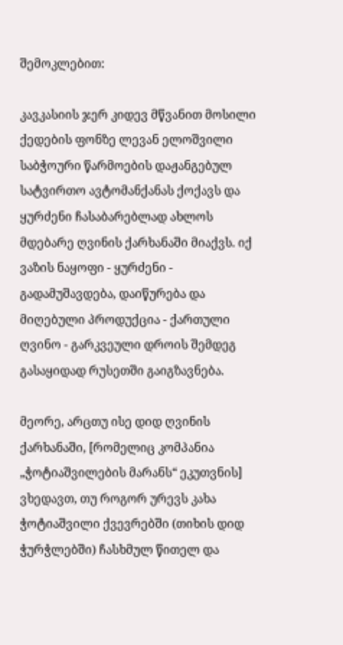შემოკლებით:

კავკასიის ჯერ კიდევ მწვანით მოსილი ქედების ფონზე ლევან ელოშვილი საბჭოური წარმოების დაჟანგებულ სატვირთო ავტომანქანას ქოქავს და ყურძენი ჩასაბარებლად ახლოს მდებარე ღვინის ქარხანაში მიაქვს. იქ ვაზის ნაყოფი - ყურძენი - გადამუშავდება, დაიწურება და მიღებული პროდუქცია - ქართული ღვინო - გარკვეული დროის შემდეგ გასაყიდად რუსეთში გაიგზავნება.

მეორე, არცთუ ისე დიდ ღვინის ქარხანაში, [რომელიც კომპანია „ჭოტიაშვილების მარანს“ ეკუთვნის] ვხედავთ, თუ როგორ ურევს კახა ჭოტიაშვილი ქვევრებში (თიხის დიდ ჭურჭლებში) ჩასხმულ წითელ და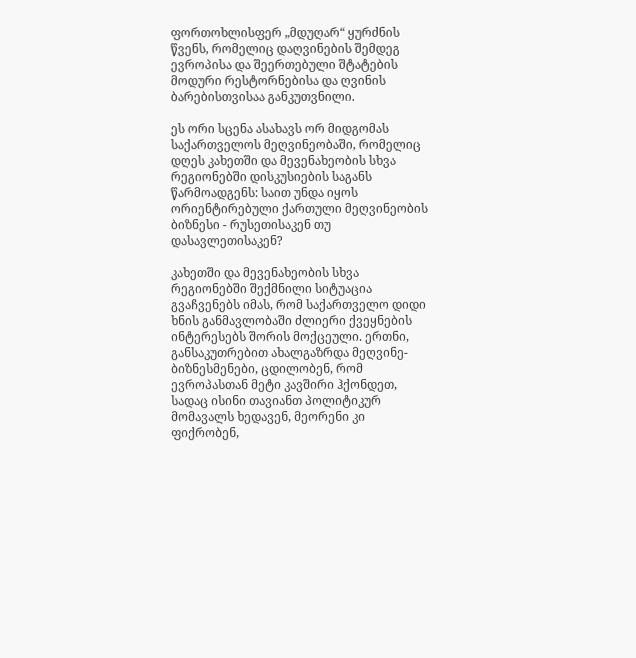ფორთოხლისფერ „მდუღარ“ ყურძნის წვენს, რომელიც დაღვინების შემდეგ ევროპისა და შეერთებული შტატების მოდური რესტორნებისა და ღვინის ბარებისთვისაა განკუთვნილი.

ეს ორი სცენა ასახავს ორ მიდგომას საქართველოს მეღვინეობაში, რომელიც დღეს კახეთში და მევენახეობის სხვა რეგიონებში დისკუსიების საგანს წარმოადგენს: საით უნდა იყოს ორიენტირებული ქართული მეღვინეობის ბიზნესი - რუსეთისაკენ თუ დასავლეთისაკენ?

კახეთში და მევენახეობის სხვა რეგიონებში შექმნილი სიტუაცია გვაჩვენებს იმას, რომ საქართველო დიდი ხნის განმავლობაში ძლიერი ქვეყნების ინტერესებს შორის მოქცეული. ერთნი, განსაკუთრებით ახალგაზრდა მეღვინე-ბიზნესმენები, ცდილობენ, რომ ევროპასთან მეტი კავშირი ჰქონდეთ, სადაც ისინი თავიანთ პოლიტიკურ მომავალს ხედავენ, მეორენი კი ფიქრობენ,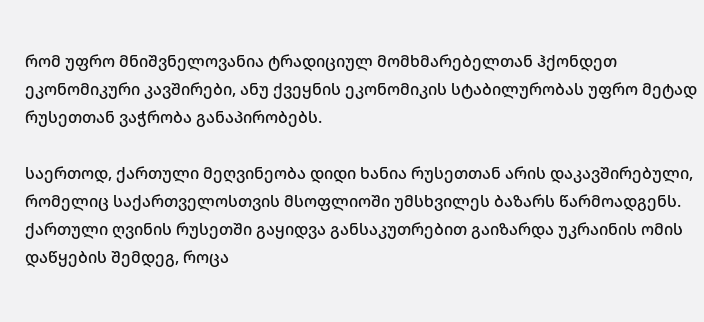რომ უფრო მნიშვნელოვანია ტრადიციულ მომხმარებელთან ჰქონდეთ ეკონომიკური კავშირები, ანუ ქვეყნის ეკონომიკის სტაბილურობას უფრო მეტად რუსეთთან ვაჭრობა განაპირობებს.

საერთოდ, ქართული მეღვინეობა დიდი ხანია რუსეთთან არის დაკავშირებული, რომელიც საქართველოსთვის მსოფლიოში უმსხვილეს ბაზარს წარმოადგენს. ქართული ღვინის რუსეთში გაყიდვა განსაკუთრებით გაიზარდა უკრაინის ომის დაწყების შემდეგ, როცა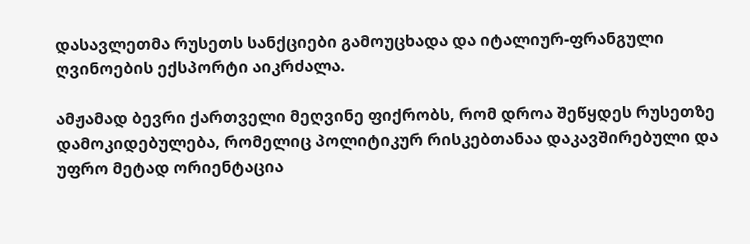დასავლეთმა რუსეთს სანქციები გამოუცხადა და იტალიურ-ფრანგული ღვინოების ექსპორტი აიკრძალა.

ამჟამად ბევრი ქართველი მეღვინე ფიქრობს, რომ დროა შეწყდეს რუსეთზე დამოკიდებულება, რომელიც პოლიტიკურ რისკებთანაა დაკავშირებული და უფრო მეტად ორიენტაცია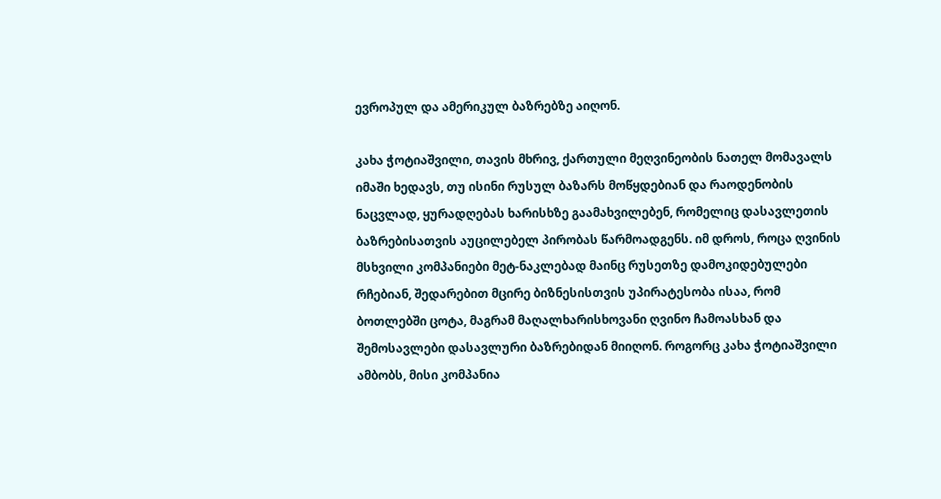ევროპულ და ამერიკულ ბაზრებზე აიღონ.

კახა ჭოტიაშვილი, თავის მხრივ, ქართული მეღვინეობის ნათელ მომავალს იმაში ხედავს, თუ ისინი რუსულ ბაზარს მოწყდებიან და რაოდენობის ნაცვლად, ყურადღებას ხარისხზე გაამახვილებენ, რომელიც დასავლეთის ბაზრებისათვის აუცილებელ პირობას წარმოადგენს. იმ დროს, როცა ღვინის მსხვილი კომპანიები მეტ-ნაკლებად მაინც რუსეთზე დამოკიდებულები რჩებიან, შედარებით მცირე ბიზნესისთვის უპირატესობა ისაა, რომ ბოთლებში ცოტა, მაგრამ მაღალხარისხოვანი ღვინო ჩამოასხან და შემოსავლები დასავლური ბაზრებიდან მიიღონ. როგორც კახა ჭოტიაშვილი ამბობს, მისი კომპანია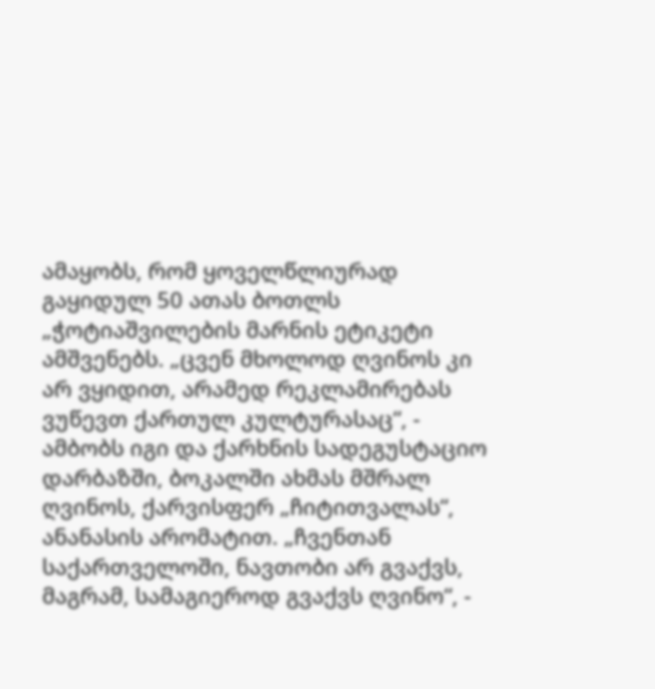ამაყობს, რომ ყოველწლიურად გაყიდულ 50 ათას ბოთლს „ჭოტიაშვილების მარნის ეტიკეტი ამშვენებს. „ცვენ მხოლოდ ღვინოს კი არ ვყიდით, არამედ რეკლამირებას ვუწევთ ქართულ კულტურასაც“, - ამბობს იგი და ქარხნის სადეგუსტაციო დარბაზში, ბოკალში ახმას მშრალ ღვინოს, ქარვისფერ „ჩიტითვალას“, ანანასის არომატით. „ჩვენთან საქართველოში, ნავთობი არ გვაქვს, მაგრამ, სამაგიეროდ გვაქვს ღვინო“, -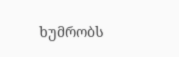ხუმრობს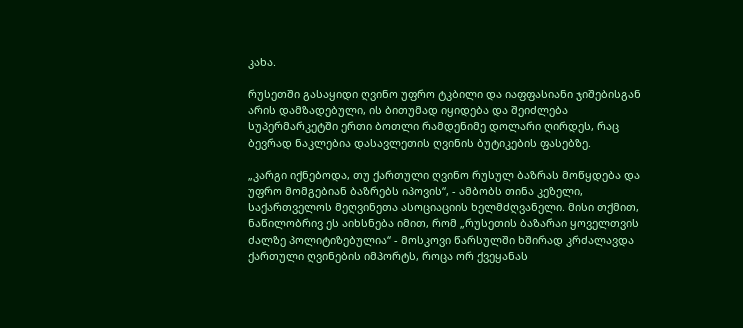კახა.

რუსეთში გასაყიდი ღვინო უფრო ტკბილი და იაფფასიანი ჯიშებისგან არის დამზადებული, ის ბითუმად იყიდება და შეიძლება სუპერმარკეტში ერთი ბოთლი რამდენიმე დოლარი ღირდეს, რაც ბევრად ნაკლებია დასავლეთის ღვინის ბუტიკების ფასებზე.

„კარგი იქნებოდა, თუ ქართული ღვინო რუსულ ბაზრას მოწყდება და უფრო მომგებიან ბაზრებს იპოვის“, - ამბობს თინა კეზელი, საქართველოს მეღვინეთა ასოციაციის ხელმძღვანელი. მისი თქმით, ნაწილობრივ ეს აიხსნება იმით, რომ „რუსეთის ბაზარაი ყოველთვის ძალზე პოლიტიზებულია“ - მოსკოვი წარსულში ხშირად კრძალავდა ქართული ღვინების იმპორტს, როცა ორ ქვეყანას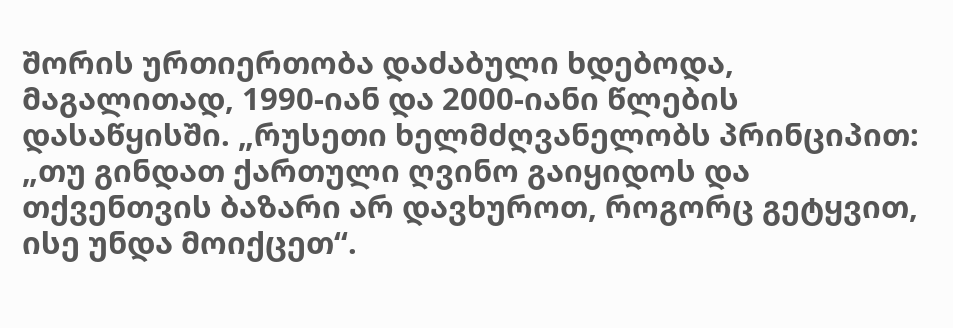შორის ურთიერთობა დაძაბული ხდებოდა, მაგალითად, 1990-იან და 2000-იანი წლების დასაწყისში. „რუსეთი ხელმძღვანელობს პრინციპით: „თუ გინდათ ქართული ღვინო გაიყიდოს და თქვენთვის ბაზარი არ დავხუროთ, როგორც გეტყვით, ისე უნდა მოიქცეთ“.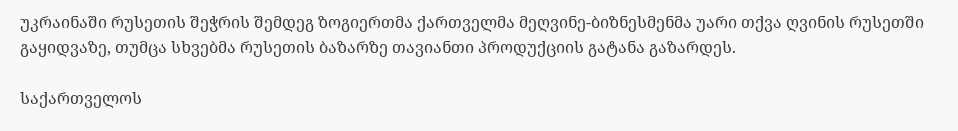უკრაინაში რუსეთის შეჭრის შემდეგ ზოგიერთმა ქართველმა მეღვინე-ბიზნესმენმა უარი თქვა ღვინის რუსეთში გაყიდვაზე, თუმცა სხვებმა რუსეთის ბაზარზე თავიანთი პროდუქციის გატანა გაზარდეს.

საქართველოს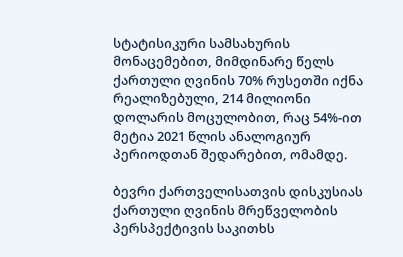სტატისიკური სამსახურის მონაცემებით, მიმდინარე წელს ქართული ღვინის 70% რუსეთში იქნა რეალიზებული, 214 მილიონი დოლარის მოცულობით, რაც 54%-ით მეტია 2021 წლის ანალოგიურ პერიოდთან შედარებით, ომამდე.

ბევრი ქართველისათვის დისკუსიას ქართული ღვინის მრეწველობის პერსპექტივის საკითხს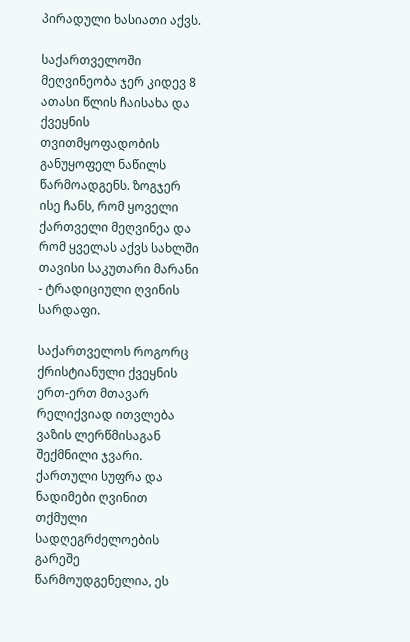პირადული ხასიათი აქვს.

საქართველოში მეღვინეობა ჯერ კიდევ 8 ათასი წლის ჩაისახა და ქვეყნის თვითმყოფადობის განუყოფელ ნაწილს წარმოადგენს. ზოგჯერ ისე ჩანს, რომ ყოველი ქართველი მეღვინეა და რომ ყველას აქვს სახლში თავისი საკუთარი მარანი - ტრადიციული ღვინის სარდაფი.

საქართველოს როგორც ქრისტიანული ქვეყნის ერთ-ერთ მთავარ რელიქვიად ითვლება ვაზის ლერწმისაგან შექმნილი ჯვარი. ქართული სუფრა და ნადიმები ღვინით თქმული სადღეგრძელოების გარეშე წარმოუდგენელია, ეს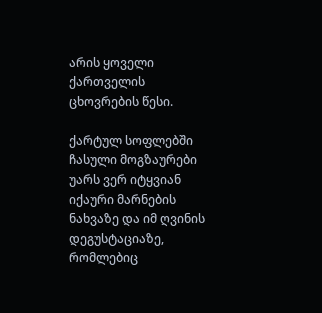არის ყოველი ქართველის ცხოვრების წესი.

ქარტულ სოფლებში ჩასული მოგზაურები უარს ვერ იტყვიან იქაური მარნების ნახვაზე და იმ ღვინის დეგუსტაციაზე, რომლებიც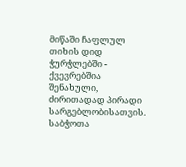მიწაში ჩაფლულ თიხის დიდ ჭურჭლებში - ქვევრებშია შენახული, ძირითადად პირადი სარგებლობისათვის. საბჭოთა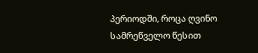პერიოდში, როცა ღვინო სამრეწველო წესით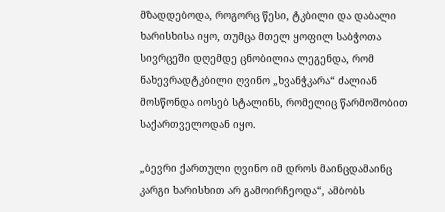მზადდებოდა, როგორც წესი, ტკბილი და დაბალი ხარისხისა იყო, თუმცა მთელ ყოფილ საბჭოთა სივრცეში დღემდე ცნობილია ლეგენდა, რომ ნახევრადტკბილი ღვინო „ხვანჭკარა“ ძალიან მოსწონდა იოსებ სტალინს, რომელიც წარმოშობით საქართველოდან იყო.

„ბევრი ქართული ღვინო იმ დროს მაინცდამაინც კარგი ხარისხით არ გამოირჩეოდა“, ამბობს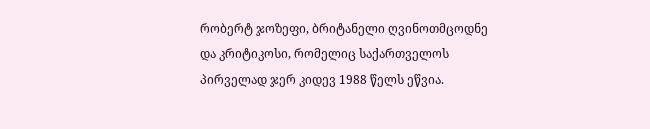რობერტ ჯოზეფი, ბრიტანელი ღვინოთმცოდნე და კრიტიკოსი, რომელიც საქართველოს პირველად ჯერ კიდევ 1988 წელს ეწვია.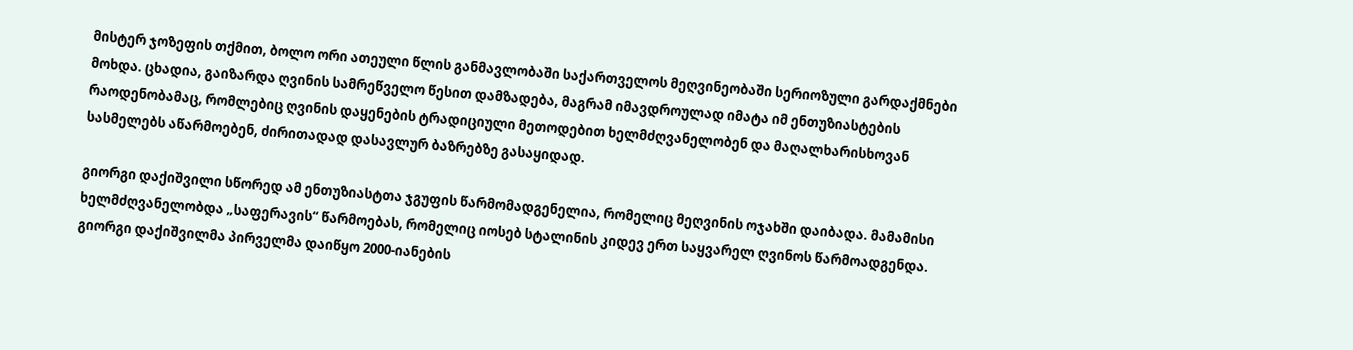მისტერ ჯოზეფის თქმით, ბოლო ორი ათეული წლის განმავლობაში საქართველოს მეღვინეობაში სერიოზული გარდაქმნები მოხდა. ცხადია, გაიზარდა ღვინის სამრეწველო წესით დამზადება, მაგრამ იმავდროულად იმატა იმ ენთუზიასტების რაოდენობამაც, რომლებიც ღვინის დაყენების ტრადიციული მეთოდებით ხელმძღვანელობენ და მაღალხარისხოვან სასმელებს აწარმოებენ, ძირითადად დასავლურ ბაზრებზე გასაყიდად.

გიორგი დაქიშვილი სწორედ ამ ენთუზიასტთა ჯგუფის წარმომადგენელია, რომელიც მეღვინის ოჯახში დაიბადა. მამამისი ხელმძღვანელობდა „საფერავის“ წარმოებას, რომელიც იოსებ სტალინის კიდევ ერთ საყვარელ ღვინოს წარმოადგენდა.  გიორგი დაქიშვილმა პირველმა დაიწყო 2000-იანების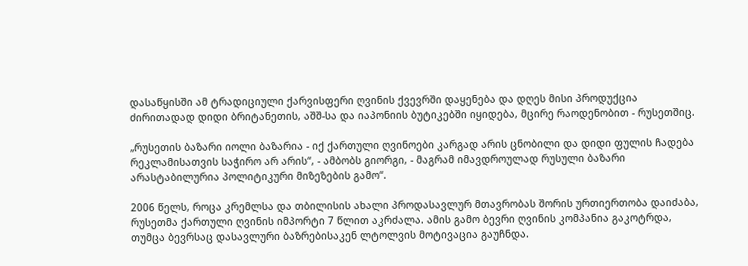დასაწყისში ამ ტრადიციული ქარვისფერი ღვინის ქვევრში დაყენება და დღეს მისი პროდუქცია ძირითადად დიდი ბრიტანეთის, აშშ-სა და იაპონიის ბუტიკებში იყიდება, მცირე რაოდენობით - რუსეთშიც.

„რუსეთის ბაზარი იოლი ბაზარია - იქ ქართული ღვინოები კარგად არის ცნობილი და დიდი ფულის ჩადება რეკლამისათვის საჭირო არ არის“, - ამბობს გიორგი, - მაგრამ იმავდროულად რუსული ბაზარი არასტაბილურია პოლიტიკური მიზეზების გამო“.

2006 წელს, როცა კრემლსა და თბილისის ახალი პროდასავლურ მთავრობას შორის ურთიერთობა დაიძაბა, რუსეთმა ქართული ღვინის იმპორტი 7 წლით აკრძალა. ამის გამო ბევრი ღვინის კომპანია გაკოტრდა, თუმცა ბევრსაც დასავლური ბაზრებისაკენ ლტოლვის მოტივაცია გაუჩნდა.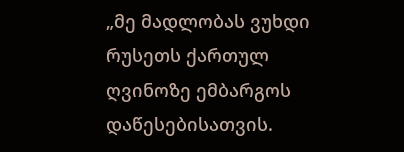„მე მადლობას ვუხდი რუსეთს ქართულ ღვინოზე ემბარგოს დაწესებისათვის.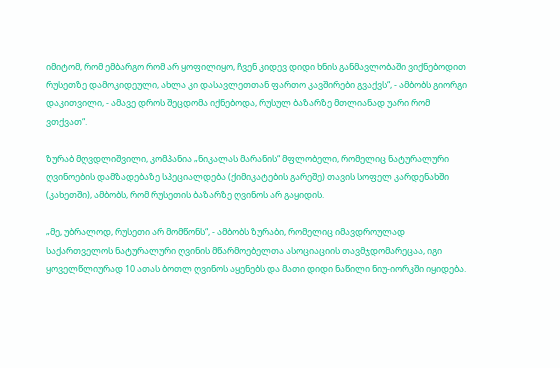იმიტომ, რომ ემბარგო რომ არ ყოფილიყო, ჩვენ კიდევ დიდი ხნის განმავლობაში ვიქნებოდით რუსეთზე დამოკიდეული, ახლა კი დასავლეთთან ფართო კავშირები გვაქვს“, - ამბობს გიორგი დაკითვილი, - ამავე დროს შეცდომა იქნებოდა, რუსულ ბაზარზე მთლიანად უარი რომ ვთქვათ“.

ზურაბ მღვდლიშვილი, კომპანია „ნიკალას მარანის“ მფლობელი, რომელიც ნატურალური ღვინოების დამზადებაზე სპეციალდება (ქიმიკატების გარეშე) თავის სოფელ კარდენახში (კახეთში), ამბობს, რომ რუსეთის ბაზარზე ღვინოს არ გაყიდის.

„მე, უბრალოდ, რუსეთი არ მომწონს“, - ამბობს ზურაბი, რომელიც იმავდროულად საქართველოს ნატურალური ღვინის მწარმოებელთა ასოციაციის თავმჯდომარეცაა, იგი ყოველწლიურად 10 ათას ბოთლ ღვინოს აყენებს და მათი დიდი ნაწილი ნიუ-იორკში იყიდება.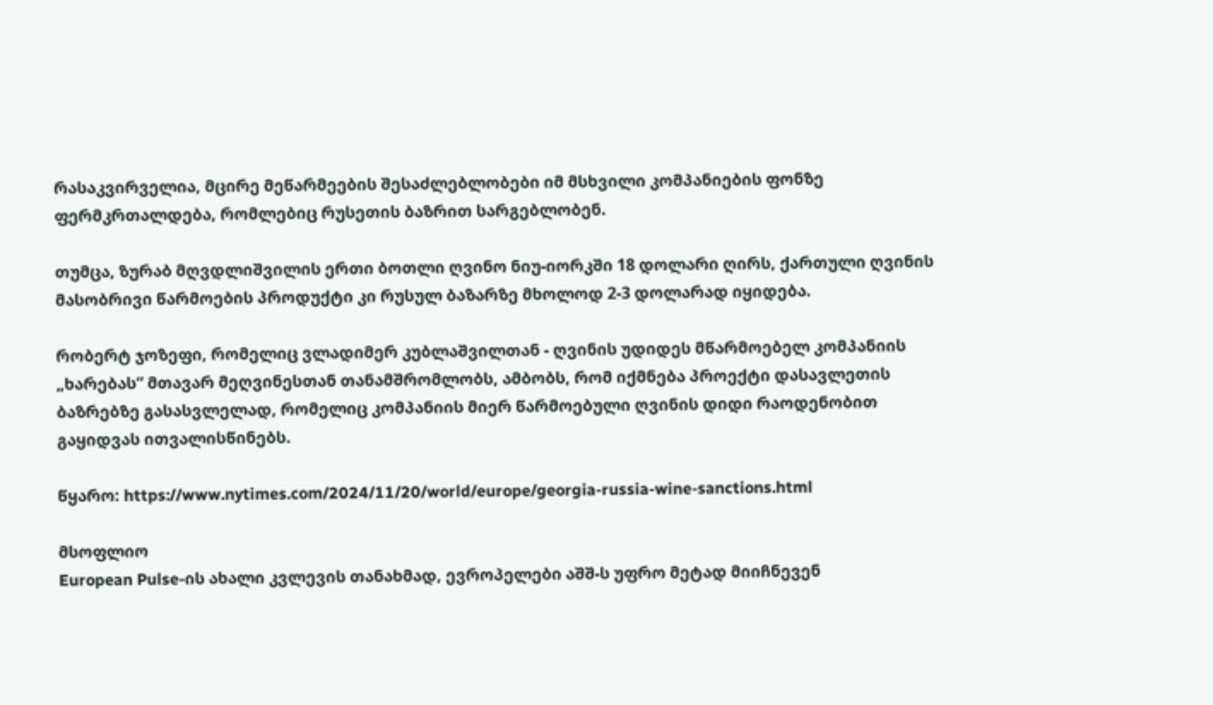რასაკვირველია, მცირე მეწარმეების შესაძლებლობები იმ მსხვილი კომპანიების ფონზე ფერმკრთალდება, რომლებიც რუსეთის ბაზრით სარგებლობენ.

თუმცა, ზურაბ მღვდლიშვილის ერთი ბოთლი ღვინო ნიუ-იორკში 18 დოლარი ღირს, ქართული ღვინის მასობრივი წარმოების პროდუქტი კი რუსულ ბაზარზე მხოლოდ 2-3 დოლარად იყიდება.

რობერტ ჯოზეფი, რომელიც ვლადიმერ კუბლაშვილთან - ღვინის უდიდეს მწარმოებელ კომპანიის „ხარებას“ მთავარ მეღვინესთან თანამშრომლობს, ამბობს, რომ იქმნება პროექტი დასავლეთის ბაზრებზე გასასვლელად, რომელიც კომპანიის მიერ წარმოებული ღვინის დიდი რაოდენობით გაყიდვას ითვალისწინებს.

წყარო: https://www.nytimes.com/2024/11/20/world/europe/georgia-russia-wine-sanctions.html

მსოფლიო
European Pulse-ის ახალი კვლევის თანახმად, ევროპელები აშშ-ს უფრო მეტად მიიჩნევენ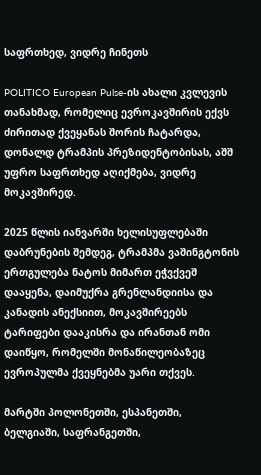საფრთხედ, ვიდრე ჩინეთს

POLITICO European Pulse-ის ახალი კვლევის თანახმად, რომელიც ევროკავშირის ექვს ძირითად ქვეყანას შორის ჩატარდა, დონალდ ტრამპის პრეზიდენტობისას, აშშ უფრო საფრთხედ აღიქმება, ვიდრე მოკავშირედ.

2025 წლის იანვარში ხელისუფლებაში დაბრუნების შემდეგ, ტრამპმა ვაშინგტონის ერთგულება ნატოს მიმართ ეჭვქვეშ დააყენა, დაიმუქრა გრენლანდიისა და კანადის ანექსიით, მოკავშირეებს ტარიფები დააკისრა და ირანთან ომი დაიწყო, რომელში მონაწილეობაზეც ევროპულმა ქვეყნებმა უარი თქვეს.

მარტში პოლონეთში, ესპანეთში, ბელგიაში, საფრანგეთში,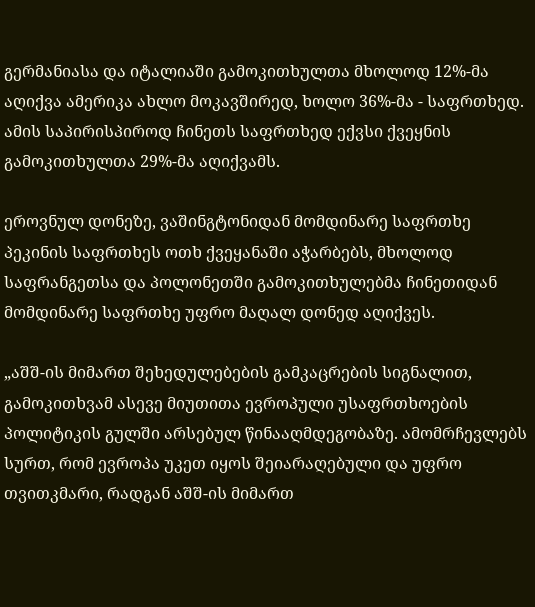გერმანიასა და იტალიაში გამოკითხულთა მხოლოდ 12%-მა აღიქვა ამერიკა ახლო მოკავშირედ, ხოლო 36%-მა - საფრთხედ. ამის საპირისპიროდ ჩინეთს საფრთხედ ექვსი ქვეყნის გამოკითხულთა 29%-მა აღიქვამს.

ეროვნულ დონეზე, ვაშინგტონიდან მომდინარე საფრთხე პეკინის საფრთხეს ოთხ ქვეყანაში აჭარბებს, მხოლოდ საფრანგეთსა და პოლონეთში გამოკითხულებმა ჩინეთიდან მომდინარე საფრთხე უფრო მაღალ დონედ აღიქვეს.

„აშშ-ის მიმართ შეხედულებების გამკაცრების სიგნალით, გამოკითხვამ ასევე მიუთითა ევროპული უსაფრთხოების პოლიტიკის გულში არსებულ წინააღმდეგობაზე. ამომრჩევლებს სურთ, რომ ევროპა უკეთ იყოს შეიარაღებული და უფრო თვითკმარი, რადგან აშშ-ის მიმართ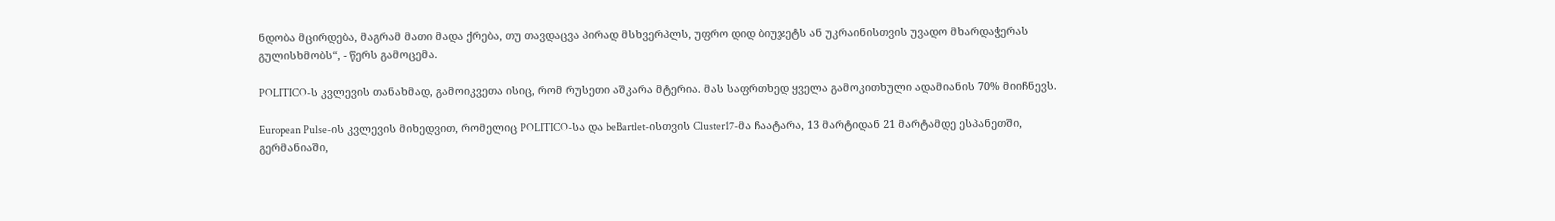ნდობა მცირდება, მაგრამ მათი მადა ქრება, თუ თავდაცვა პირად მსხვერპლს, უფრო დიდ ბიუჯეტს ან უკრაინისთვის უვადო მხარდაჭერას გულისხმობს“, - წერს გამოცემა.

POLITICO-ს კვლევის თანახმად, გამოიკვეთა ისიც, რომ რუსეთი აშკარა მტერია. მას საფრთხედ ყველა გამოკითხული ადამიანის 70% მიიჩნევს.

European Pulse-ის კვლევის მიხედვით, რომელიც POLITICO-სა და beBartlet-ისთვის Cluster17-მა ჩაატარა, 13 მარტიდან 21 მარტამდე ესპანეთში, გერმანიაში,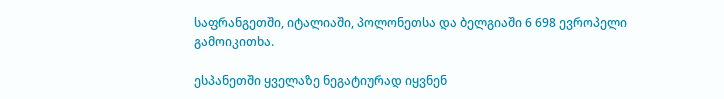საფრანგეთში, იტალიაში, პოლონეთსა და ბელგიაში 6 698 ევროპელი გამოიკითხა.

ესპანეთში ყველაზე ნეგატიურად იყვნენ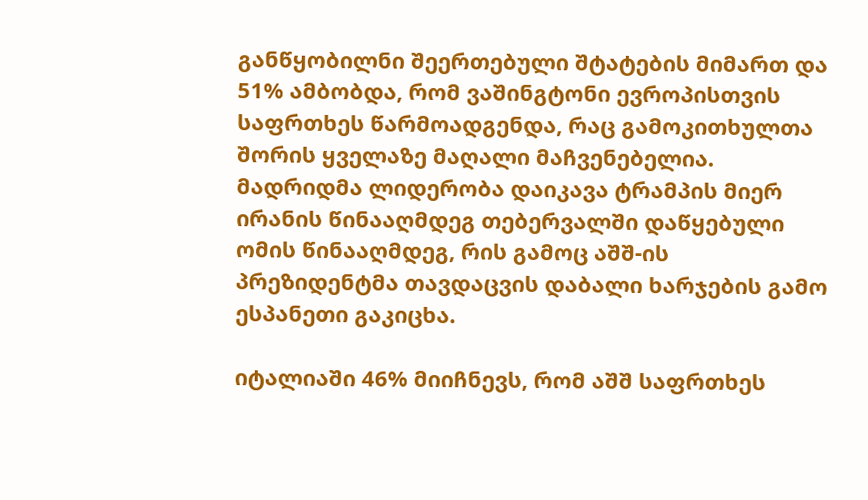განწყობილნი შეერთებული შტატების მიმართ და 51% ამბობდა, რომ ვაშინგტონი ევროპისთვის საფრთხეს წარმოადგენდა, რაც გამოკითხულთა შორის ყველაზე მაღალი მაჩვენებელია. მადრიდმა ლიდერობა დაიკავა ტრამპის მიერ ირანის წინააღმდეგ თებერვალში დაწყებული ომის წინააღმდეგ, რის გამოც აშშ-ის პრეზიდენტმა თავდაცვის დაბალი ხარჯების გამო ესპანეთი გაკიცხა.

იტალიაში 46% მიიჩნევს, რომ აშშ საფრთხეს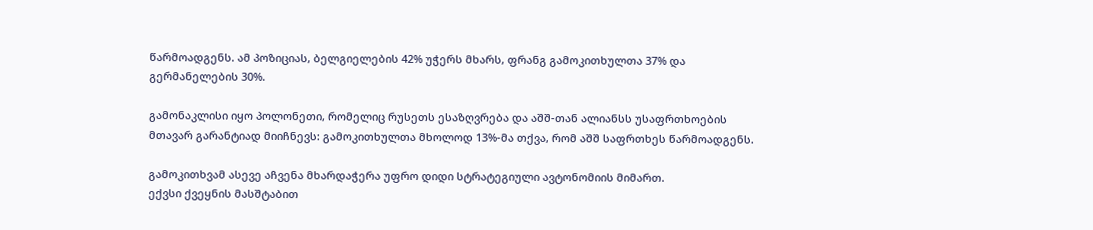წარმოადგენს. ამ პოზიციას, ბელგიელების 42% უჭერს მხარს, ფრანგ გამოკითხულთა 37% და გერმანელების 30%.

გამონაკლისი იყო პოლონეთი, რომელიც რუსეთს ესაზღვრება და აშშ-თან ალიანსს უსაფრთხოების მთავარ გარანტიად მიიჩნევს: გამოკითხულთა მხოლოდ 13%-მა თქვა, რომ აშშ საფრთხეს წარმოადგენს.

გამოკითხვამ ასევე აჩვენა მხარდაჭერა უფრო დიდი სტრატეგიული ავტონომიის მიმართ.
ექვსი ქვეყნის მასშტაბით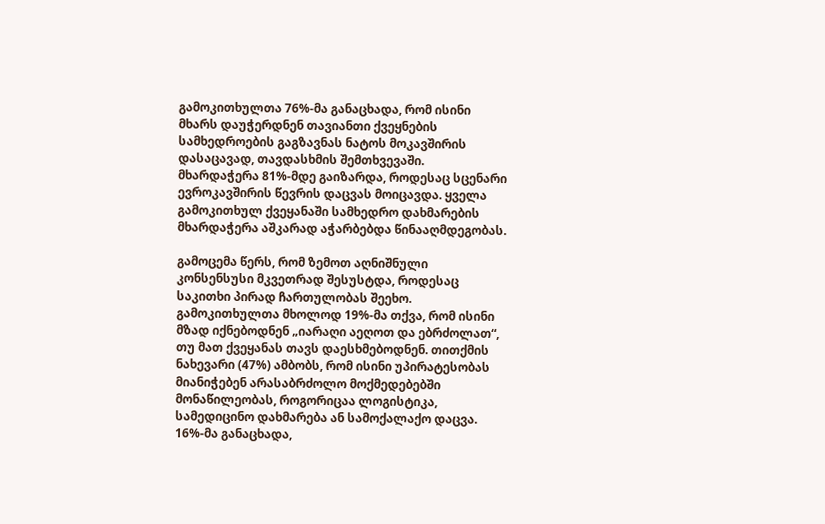გამოკითხულთა 76%-მა განაცხადა, რომ ისინი მხარს დაუჭერდნენ თავიანთი ქვეყნების სამხედროების გაგზავნას ნატოს მოკავშირის დასაცავად, თავდასხმის შემთხვევაში. მხარდაჭერა 81%-მდე გაიზარდა, როდესაც სცენარი ევროკავშირის წევრის დაცვას მოიცავდა. ყველა გამოკითხულ ქვეყანაში სამხედრო დახმარების მხარდაჭერა აშკარად აჭარბებდა წინააღმდეგობას.

გამოცემა წერს, რომ ზემოთ აღნიშნული კონსენსუსი მკვეთრად შესუსტდა, როდესაც საკითხი პირად ჩართულობას შეეხო. გამოკითხულთა მხოლოდ 19%-მა თქვა, რომ ისინი მზად იქნებოდნენ „იარაღი აეღოთ და ებრძოლათ“, თუ მათ ქვეყანას თავს დაესხმებოდნენ. თითქმის ნახევარი (47%) ამბობს, რომ ისინი უპირატესობას მიანიჭებენ არასაბრძოლო მოქმედებებში მონაწილეობას, როგორიცაა ლოგისტიკა, სამედიცინო დახმარება ან სამოქალაქო დაცვა. 16%-მა განაცხადა,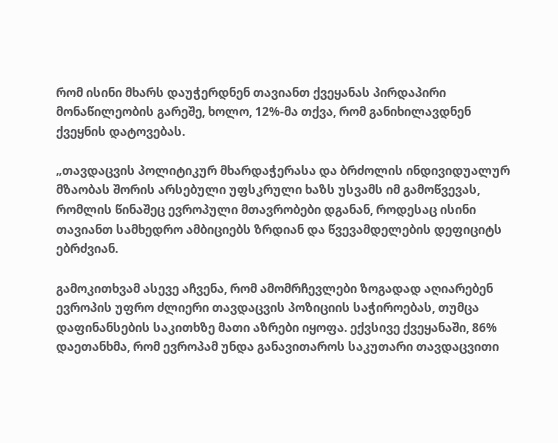რომ ისინი მხარს დაუჭერდნენ თავიანთ ქვეყანას პირდაპირი მონაწილეობის გარეშე, ხოლო, 12%-მა თქვა, რომ განიხილავდნენ ქვეყნის დატოვებას.

„თავდაცვის პოლიტიკურ მხარდაჭერასა და ბრძოლის ინდივიდუალურ მზაობას შორის არსებული უფსკრული ხაზს უსვამს იმ გამოწვევას, რომლის წინაშეც ევროპული მთავრობები დგანან, როდესაც ისინი თავიანთ სამხედრო ამბიციებს ზრდიან და წვევამდელების დეფიციტს ებრძვიან.

გამოკითხვამ ასევე აჩვენა, რომ ამომრჩევლები ზოგადად აღიარებენ ევროპის უფრო ძლიერი თავდაცვის პოზიციის საჭიროებას, თუმცა დაფინანსების საკითხზე მათი აზრები იყოფა. ექვსივე ქვეყანაში, 86% დაეთანხმა, რომ ევროპამ უნდა განავითაროს საკუთარი თავდაცვითი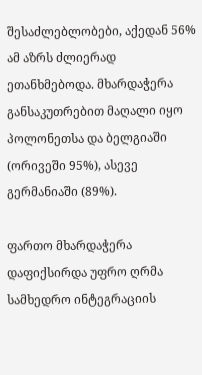შესაძლებლობები, აქედან 56% ამ აზრს ძლიერად ეთანხმებოდა. მხარდაჭერა განსაკუთრებით მაღალი იყო პოლონეთსა და ბელგიაში (ორივეში 95%), ასევე გერმანიაში (89%).

ფართო მხარდაჭერა დაფიქსირდა უფრო ღრმა სამხედრო ინტეგრაციის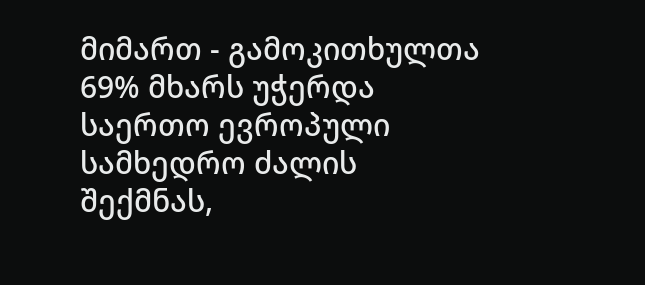მიმართ - გამოკითხულთა 69% მხარს უჭერდა საერთო ევროპული სამხედრო ძალის შექმნას,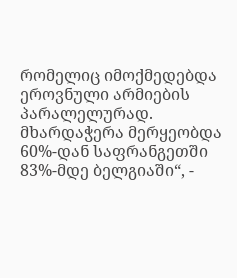რომელიც იმოქმედებდა ეროვნული არმიების პარალელურად. მხარდაჭერა მერყეობდა 60%-დან საფრანგეთში 83%-მდე ბელგიაში“, -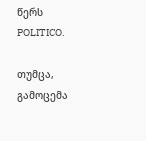წერს POLITICO.

თუმცა, გამოცემა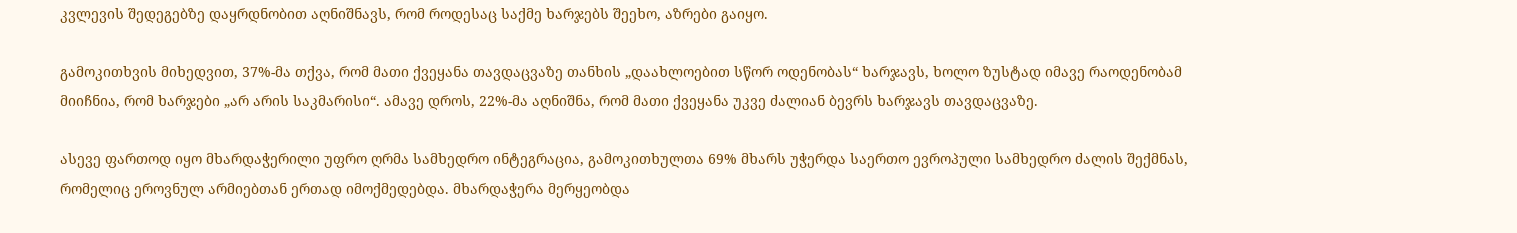კვლევის შედეგებზე დაყრდნობით აღნიშნავს, რომ როდესაც საქმე ხარჯებს შეეხო, აზრები გაიყო.

გამოკითხვის მიხედვით, 37%-მა თქვა, რომ მათი ქვეყანა თავდაცვაზე თანხის „დაახლოებით სწორ ოდენობას“ ხარჯავს, ხოლო ზუსტად იმავე რაოდენობამ მიიჩნია, რომ ხარჯები „არ არის საკმარისი“. ამავე დროს, 22%-მა აღნიშნა, რომ მათი ქვეყანა უკვე ძალიან ბევრს ხარჯავს თავდაცვაზე.

ასევე ფართოდ იყო მხარდაჭერილი უფრო ღრმა სამხედრო ინტეგრაცია, გამოკითხულთა 69% მხარს უჭერდა საერთო ევროპული სამხედრო ძალის შექმნას, რომელიც ეროვნულ არმიებთან ერთად იმოქმედებდა. მხარდაჭერა მერყეობდა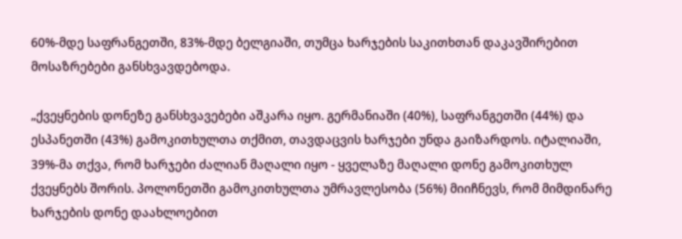60%-მდე საფრანგეთში, 83%-მდე ბელგიაში, თუმცა ხარჯების საკითხთან დაკავშირებით მოსაზრებები განსხვავდებოდა.

„ქვეყნების დონეზე განსხვავებები აშკარა იყო. გერმანიაში (40%), საფრანგეთში (44%) და ესპანეთში (43%) გამოკითხულთა თქმით, თავდაცვის ხარჯები უნდა გაიზარდოს. იტალიაში, 39%-მა თქვა, რომ ხარჯები ძალიან მაღალი იყო - ყველაზე მაღალი დონე გამოკითხულ ქვეყნებს შორის. პოლონეთში გამოკითხულთა უმრავლესობა (56%) მიიჩნევს, რომ მიმდინარე ხარჯების დონე დაახლოებით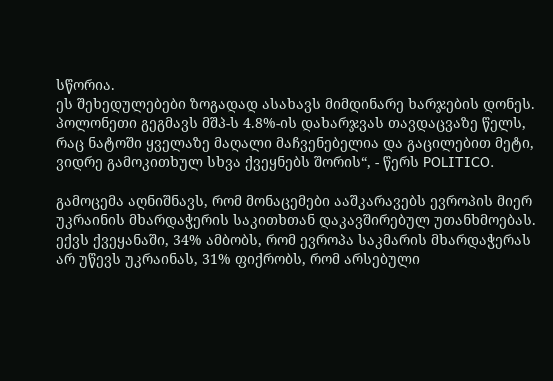სწორია.
ეს შეხედულებები ზოგადად ასახავს მიმდინარე ხარჯების დონეს. პოლონეთი გეგმავს მშპ-ს 4.8%-ის დახარჯვას თავდაცვაზე წელს, რაც ნატოში ყველაზე მაღალი მაჩვენებელია და გაცილებით მეტი, ვიდრე გამოკითხულ სხვა ქვეყნებს შორის“, - წერს POLITICO.

გამოცემა აღნიშნავს, რომ მონაცემები ააშკარავებს ევროპის მიერ უკრაინის მხარდაჭერის საკითხთან დაკავშირებულ უთანხმოებას. ექვს ქვეყანაში, 34% ამბობს, რომ ევროპა საკმარის მხარდაჭერას არ უწევს უკრაინას, 31% ფიქრობს, რომ არსებული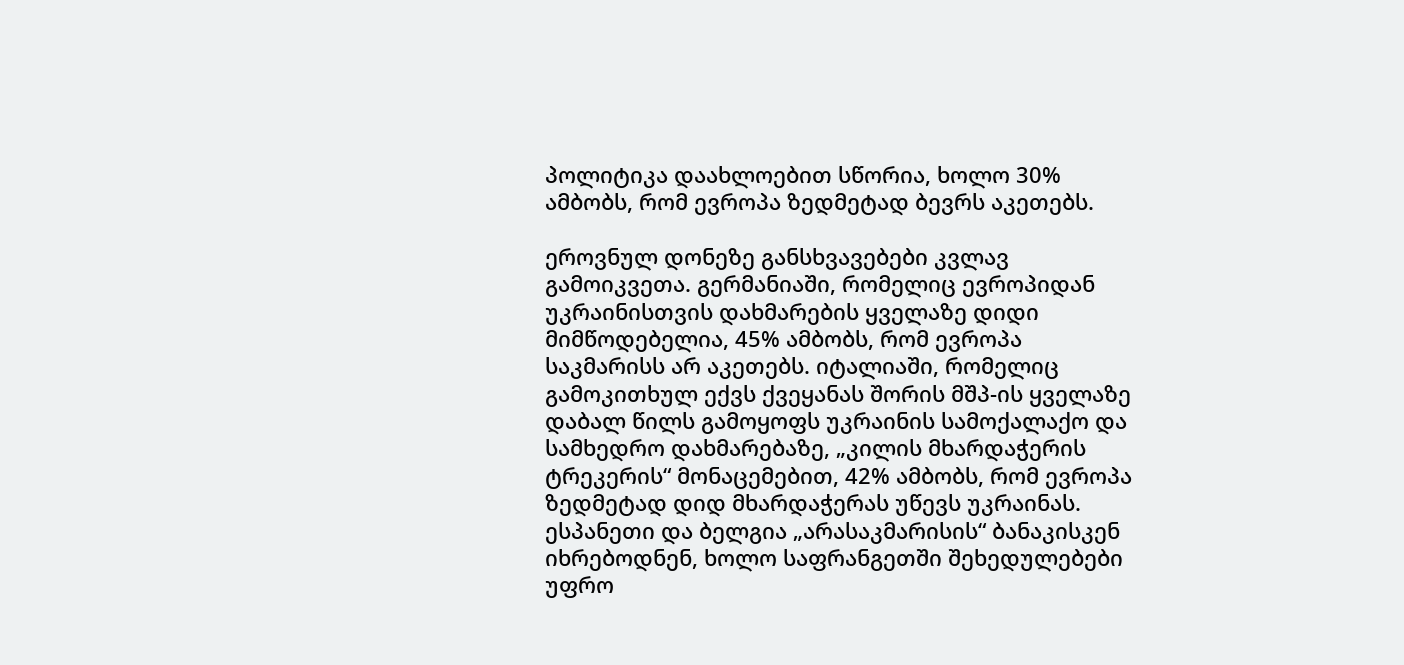პოლიტიკა დაახლოებით სწორია, ხოლო 30% ამბობს, რომ ევროპა ზედმეტად ბევრს აკეთებს.

ეროვნულ დონეზე განსხვავებები კვლავ გამოიკვეთა. გერმანიაში, რომელიც ევროპიდან უკრაინისთვის დახმარების ყველაზე დიდი მიმწოდებელია, 45% ამბობს, რომ ევროპა საკმარისს არ აკეთებს. იტალიაში, რომელიც გამოკითხულ ექვს ქვეყანას შორის მშპ-ის ყველაზე დაბალ წილს გამოყოფს უკრაინის სამოქალაქო და სამხედრო დახმარებაზე, „კილის მხარდაჭერის ტრეკერის“ მონაცემებით, 42% ამბობს, რომ ევროპა ზედმეტად დიდ მხარდაჭერას უწევს უკრაინას. ესპანეთი და ბელგია „არასაკმარისის“ ბანაკისკენ იხრებოდნენ, ხოლო საფრანგეთში შეხედულებები უფრო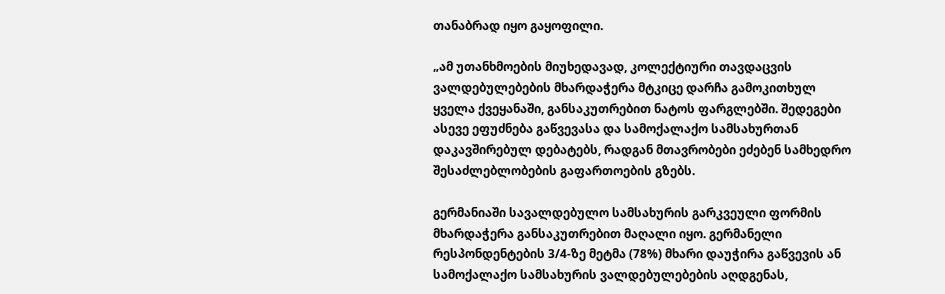თანაბრად იყო გაყოფილი.

„ამ უთანხმოების მიუხედავად, კოლექტიური თავდაცვის ვალდებულებების მხარდაჭერა მტკიცე დარჩა გამოკითხულ ყველა ქვეყანაში, განსაკუთრებით ნატოს ფარგლებში. შედეგები ასევე ეფუძნება გაწვევასა და სამოქალაქო სამსახურთან დაკავშირებულ დებატებს, რადგან მთავრობები ეძებენ სამხედრო შესაძლებლობების გაფართოების გზებს.

გერმანიაში სავალდებულო სამსახურის გარკვეული ფორმის მხარდაჭერა განსაკუთრებით მაღალი იყო. გერმანელი რესპონდენტების 3/4-ზე მეტმა (78%) მხარი დაუჭირა გაწვევის ან სამოქალაქო სამსახურის ვალდებულებების აღდგენას,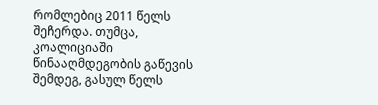რომლებიც 2011 წელს შეჩერდა. თუმცა, კოალიციაში წინააღმდეგობის გაწევის შემდეგ, გასულ წელს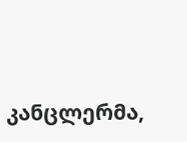კანცლერმა,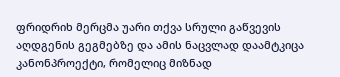ფრიდრიხ მერცმა უარი თქვა სრული გაწვევის აღდგენის გეგმებზე და ამის ნაცვლად დაამტკიცა კანონპროექტი, რომელიც მიზნად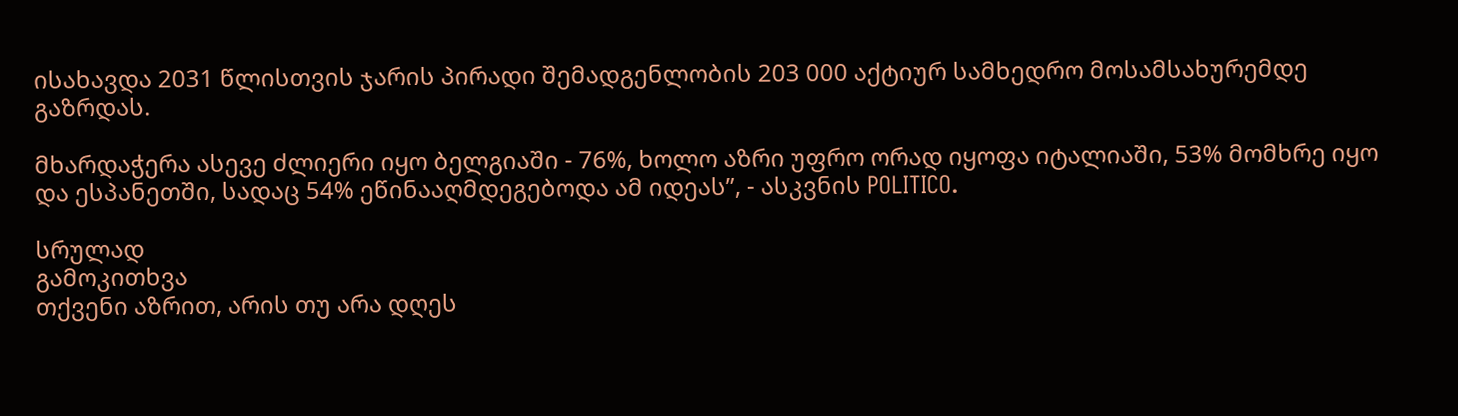ისახავდა 2031 წლისთვის ჯარის პირადი შემადგენლობის 203 000 აქტიურ სამხედრო მოსამსახურემდე გაზრდას.

მხარდაჭერა ასევე ძლიერი იყო ბელგიაში - 76%, ხოლო აზრი უფრო ორად იყოფა იტალიაში, 53% მომხრე იყო და ესპანეთში, სადაც 54% ეწინააღმდეგებოდა ამ იდეას”, - ასკვნის POLITICO.

სრულად
გამოკითხვა
თქვენი აზრით, არის თუ არა დღეს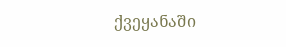ქვეყანაში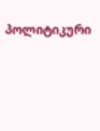პოლიტიკური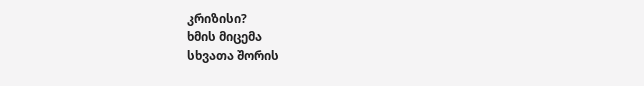კრიზისი?
ხმის მიცემა
სხვათა შორის